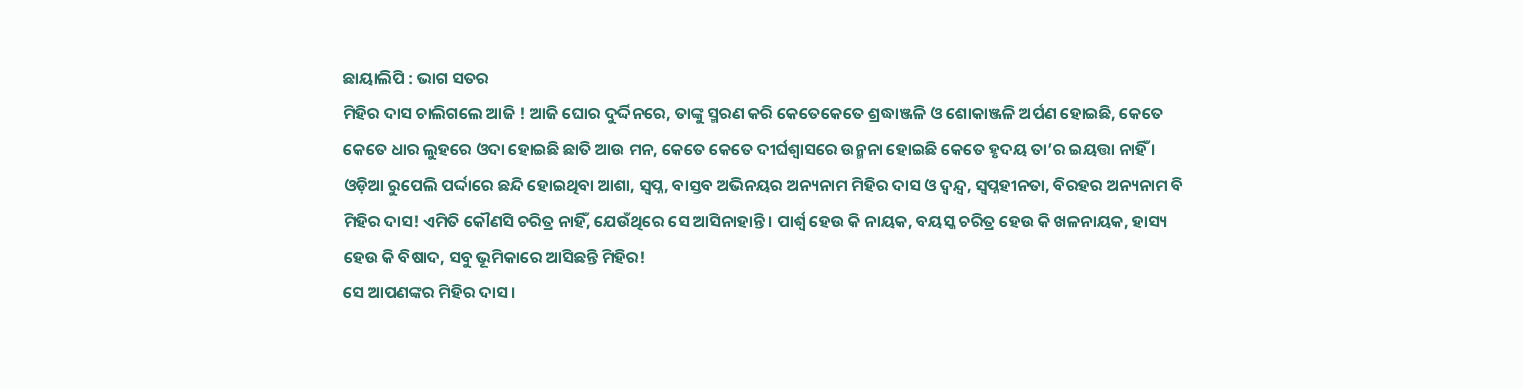ଛାୟାଲିପି : ଭାଗ ସତର
ମିହିର ଦାସ ଚାଲିଗଲେ ଆଜି ! ଆଜି ଘୋର ଦୁର୍ଦ୍ଦିନରେ, ତାଙ୍କୁ ସ୍ମରଣ କରି କେତେକେତେ ଶ୍ରଦ୍ଧାଞ୍ଜଳି ଓ ଶୋକାଞ୍ଜଳି ଅର୍ପଣ ହୋଇଛି, କେତେ କେତେ ଧାର ଲୁହରେ ଓଦା ହୋଇଛି ଛାତି ଆଉ ମନ, କେତେ କେତେ ଦୀର୍ଘଶ୍ୱାସରେ ଉନ୍ମନା ହୋଇଛି କେତେ ହୃଦୟ ତା’ର ଇୟତ୍ତା ନାହିଁ । ଓଡ଼ିଆ ରୁପେଲି ପର୍ଦ୍ଦାରେ ଛନ୍ଦି ହୋଇଥିବା ଆଶା, ସ୍ୱପ୍ନ, ବାସ୍ତବ ଅଭିନୟର ଅନ୍ୟନାମ ମିହିର ଦାସ ଓ ଦ୍ୱନ୍ଦ୍ୱ, ସ୍ୱପ୍ନହୀନତା, ବିରହର ଅନ୍ୟନାମ ବି ମିହିର ଦାସ! ଏମିତି କୌଣସି ଚରିତ୍ର ନାହିଁ, ଯେଉଁଥିରେ ସେ ଆସିନାହାନ୍ତି । ପାର୍ଶ୍ୱ ହେଉ କି ନାୟକ, ବୟସ୍କ ଚରିତ୍ର ହେଉ କି ଖଳନାୟକ, ହାସ୍ୟ ହେଉ କି ବିଷାଦ, ସବୁ ଭୂମିକାରେ ଆସିଛନ୍ତି ମିହିର!
ସେ ଆପଣଙ୍କର ମିହିର ଦାସ ।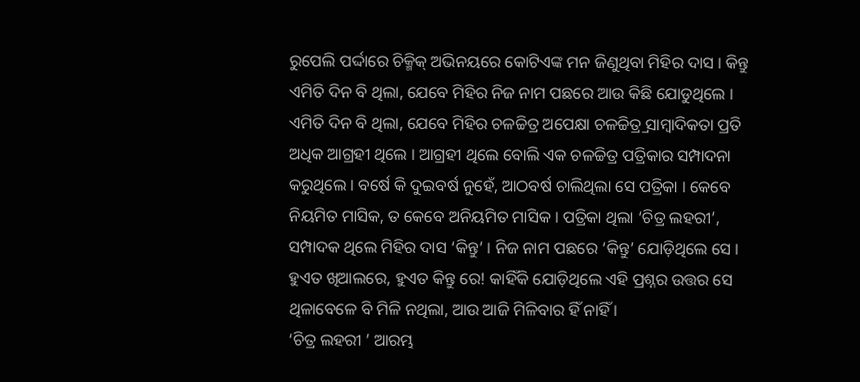ରୁପେଲି ପର୍ଦ୍ଦାରେ ଚିକ୍ମିକ୍ ଅଭିନୟରେ କୋଟିଏଙ୍କ ମନ ଜିଣୁଥିବା ମିହିର ଦାସ । କିନ୍ତୁ ଏମିତି ଦିନ ବି ଥିଲା, ଯେବେ ମିହିର ନିଜ ନାମ ପଛରେ ଆଉ କିଛି ଯୋଡୁଥିଲେ । ଏମିତି ଦିନ ବି ଥିଲା, ଯେବେ ମିହିର ଚଳଚ୍ଚିତ୍ର ଅପେକ୍ଷା ଚଳଚ୍ଚିତ୍ର୍ର ସାମ୍ବାଦିକତା ପ୍ରତି ଅଧିକ ଆଗ୍ରହୀ ଥିଲେ । ଆଗ୍ରହୀ ଥିଲେ ବୋଲି ଏକ ଚଳଚ୍ଚିତ୍ର ପତ୍ରିକାର ସମ୍ପାଦନା କରୁଥିଲେ । ବର୍ଷେ କି ଦୁଇବର୍ଷ ନୁହେଁ, ଆଠବର୍ଷ ଚାଲିଥିଲା ସେ ପତ୍ରିକା । କେବେ ନିୟମିତ ମାସିକ, ତ କେବେ ଅନିୟମିତ ମାସିକ । ପତ୍ରିକା ଥିଲା ‘ଚିତ୍ର ଲହରୀ’, ସମ୍ପାଦକ ଥିଲେ ମିହିର ଦାସ ‘କିନ୍ତୁ’ । ନିଜ ନାମ ପଛରେ ‘କିନ୍ତୁ’ ଯୋଡ଼ିଥିଲେ ସେ । ହୁଏତ ଖିଆଲରେ, ହୁଏତ କିନ୍ତୁ ରେ! କାହିଁକି ଯୋଡ଼ିଥିଲେ ଏହି ପ୍ରଶ୍ନର ଉତ୍ତର ସେ ଥିଳାବେଳେ ବି ମିଳି ନଥିଲା, ଆଉ ଆଜି ମିଳିବାର ହିଁ ନାହିଁ ।
‘ଚିତ୍ର ଲହରୀ ’ ଆରମ୍ଭ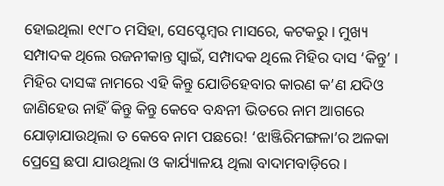ହୋଇଥିଲା ୧୯୮୦ ମସିହା, ସେପ୍ଟେମ୍ବର ମାସରେ, କଟକରୁ । ମୁଖ୍ୟ ସମ୍ପାଦକ ଥିଲେ ରଜନୀକାନ୍ତ ସ୍ୱାଇଁ, ସମ୍ପାଦକ ଥିଲେ ମିହିର ଦାସ ‘କିନ୍ତୁ’ । ମିହିର ଦାସଙ୍କ ନାମରେ ଏହି କିନ୍ତୁ ଯୋଡିହେବାର କାରଣ କ’ଣ ଯଦିଓ ଜାଣିହେଉ ନାହିଁ କିନ୍ତୁ କିନ୍ତୁ କେବେ ବନ୍ଧନୀ ଭିତରେ ନାମ ଆଗରେ ଯୋଡ଼ାଯାଉଥିଲା ତ କେବେ ନାମ ପଛରେ! ‘ଝାଞ୍ଜିରିମଙ୍ଗଳା’ର ଅଳକା ପ୍ରେସ୍ରେ ଛପା ଯାଉଥିଲା ଓ କାର୍ଯ୍ୟାଳୟ ଥିଲା ବାଦାମବାଡ଼ିରେ ।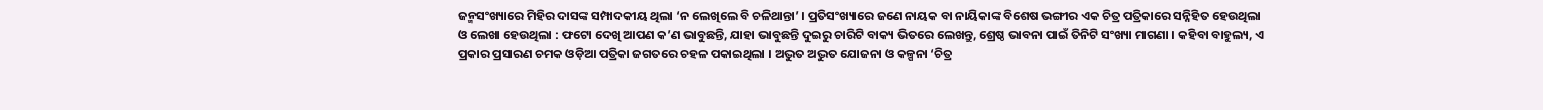ଜନ୍ମସଂଖ୍ୟାରେ ମିହିର ଦାସଙ୍କ ସମ୍ପାଦକୀୟ ଥିଲା ‘ନ ଲେଖିଲେ ବି ଚଳିଥାନ୍ତା’ । ପ୍ରତିସଂଖ୍ୟାରେ ଜଣେ ନାୟକ ବା ନାୟିକାଙ୍କ ବିଶେଷ ଭଙ୍ଗୀର ଏକ ଚିତ୍ର ପତ୍ରିକାରେ ସନ୍ନିହିତ ହେଉଥିଲା ଓ ଲେଖା ହେଉଥିଲା : ଫଟୋ ଦେଖି ଆପଣ କ’ଣ ଭାବୁଛନ୍ତି, ଯାହା ଭାବୁଛନ୍ତି ଦୁଇରୁ ଚାରିଟି ବାକ୍ୟ ଭିତରେ ଲେଖନ୍ତୁ, ଶ୍ରେଷ୍ଠ ଭାବନା ପାଇଁ ତିନିଟି ସଂଖ୍ୟା ମାଗଣା । କହିବା ବାହୁଲ୍ୟ, ଏ ପ୍ରକାର ପ୍ରସାରଣ ଚମକ ଓଡ଼ିଆ ପତ୍ରିକା ଜଗତରେ ଚହଳ ପକାଇଥିଲା । ଅଦ୍ଭୁତ ଅଦ୍ଭୁତ ଯୋଜନା ଓ କଳ୍ପନା ‘ଚିତ୍ର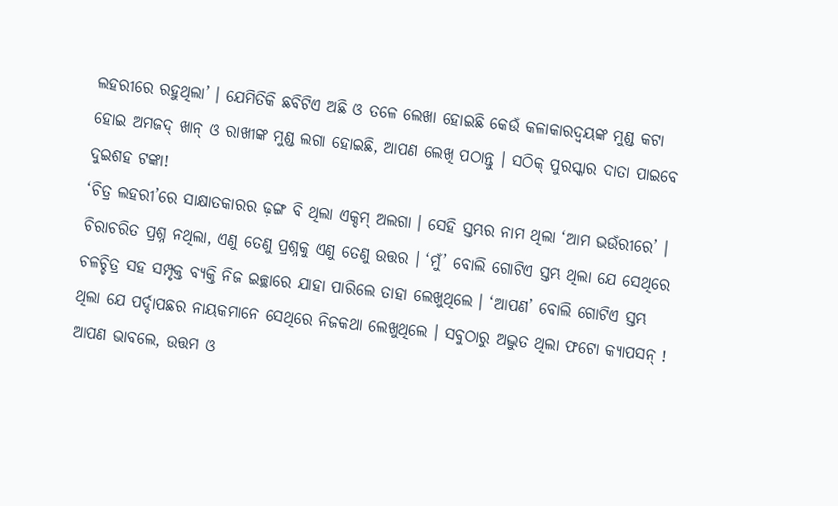ଲହରୀରେ ରହୁଥିଲା’ । ଯେମିତିକି ଛବିଟିଏ ଅଛି ଓ ତଳେ ଲେଖା ହୋଇଛି କେଉଁ କଳାକାରଦ୍ୱୟଙ୍କ ମୁଣ୍ଡ କଟା ହୋଇ ଅମଜଦ୍ ଖାନ୍ ଓ ରାଖୀଙ୍କ ମୁଣ୍ଡ ଲଗା ହୋଇଛି, ଆପଣ ଲେଖି ପଠାନ୍ତୁ । ସଠିକ୍ ପୁରସ୍କାର ଦାତା ପାଇବେ ଦୁଇଶହ ଟଙ୍କା!
‘ଚିତ୍ର ଲହରୀ’ରେ ସାକ୍ଷାତକାରର ଢ଼ଙ୍ଗ ବି ଥିଲା ଏକ୍ଦମ୍ ଅଲଗା । ସେହି ସ୍ତମ୍ଭର ନାମ ଥିଲା ‘ଆମ ଭଉଁରୀରେ’ । ଚିରାଚରିତ ପ୍ରଶ୍ନ ନଥିଲା, ଏଣୁ ତେଣୁ ପ୍ରଶ୍ନକୁ ଏଣୁ ତେଣୁ ଉତ୍ତର । ‘ମୁଁ’ ବୋଲି ଗୋଟିଏ ସ୍ତମ୍ଭ ଥିଲା ଯେ ସେଥିରେ ଚଳଚ୍ଚିତ୍ର ସହ ସମ୍ପୃକ୍ତ ବ୍ୟକ୍ତି ନିଜ ଇଚ୍ଛାରେ ଯାହା ପାରିଲେ ତାହା ଲେଖୁଥିଲେ । ‘ଆପଣ’ ବୋଲି ଗୋଟିଏ ସ୍ତମ୍ଭ ଥିଲା ଯେ ପର୍ଦ୍ଦାପଛର ନାୟକମାନେ ସେଥିରେ ନିଜକଥା ଲେଖୁଥିଲେ । ସବୁଠାରୁ ଅଦ୍ଭୁତ ଥିଲା ଫଟୋ କ୍ୟାପସନ୍ ! ଆପଣ ଭାବଲେ, ଉତ୍ତମ ଓ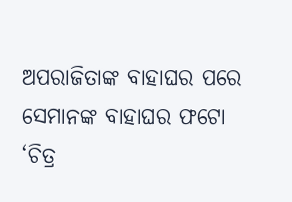ଅପରାଜିତାଙ୍କ ବାହାଘର ପରେ ସେମାନଙ୍କ ବାହାଘର ଫଟୋ ‘ଚିତ୍ର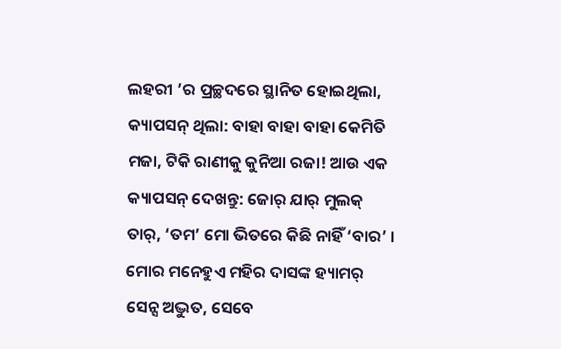ଲହରୀ ’ର ପ୍ରଚ୍ଛଦରେ ସ୍ଥାନିତ ହୋଇଥିଲା, କ୍ୟାପସନ୍ ଥିଲା: ବାହା ବାହା ବାହା କେମିତି ମଜା, ଟିକି ରାଣୀକୁ କୁନିଆ ରଜା! ଆଉ ଏକ କ୍ୟାପସନ୍ ଦେଖନ୍ତୁ: ଜୋର୍ ଯାର୍ ମୁଲକ୍ ତାର୍, ‘ତମ’ ମୋ ଭିତରେ କିଛି ନାହିଁ ‘ବାର’ । ମୋର ମନେହୁଏ ମହିର ଦାସଙ୍କ ହ୍ୟାମର୍ ସେନ୍ସ ଅଦ୍ଭୁତ, ସେବେ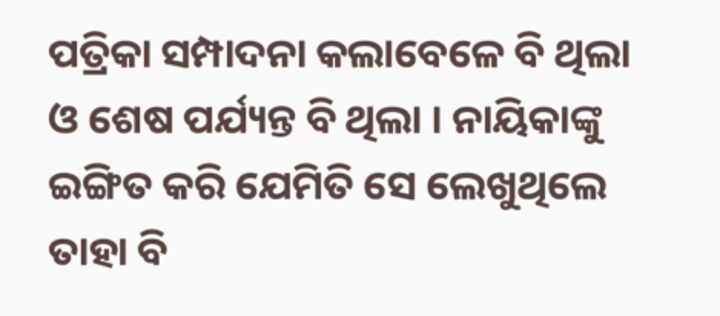ପତ୍ରିକା ସମ୍ପାଦନା କଲାବେଳେ ବି ଥିଲା ଓ ଶେଷ ପର୍ଯ୍ୟନ୍ତ ବି ଥିଲା । ନାୟିକାଙ୍କୁ ଇଙ୍ଗିତ କରି ଯେମିତି ସେ ଲେଖୁଥିଲେ ତାହା ବି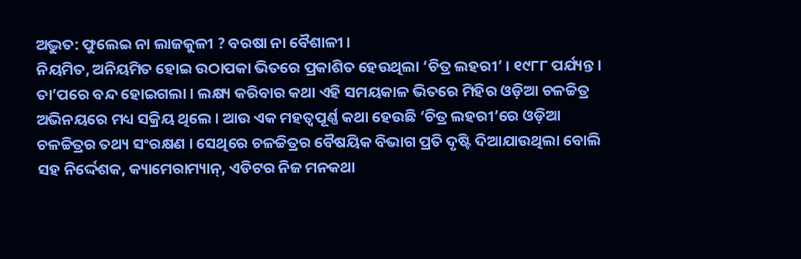ଅଦ୍ଭୁତ: ଫୁଲେଇ ନା ଲାଜକୁଳୀ ? ବରଷା ନା ବୈଶାଳୀ ।
ନିୟମିତ, ଅନିୟମିତ ହୋଇ ଉଠାପକା ଭିତରେ ପ୍ରକାଶିତ ହେଉଥିଲା ‘ଚିତ୍ର ଲହରୀ’ । ୧୯୮୮ ପର୍ଯ୍ୟନ୍ତ । ତା’ପରେ ବନ୍ଦ ହୋଇଗଲା । ଲକ୍ଷ୍ୟ କରିବାର କଥା ଏହି ସମୟକାଳ ଭିତରେ ମିହିର ଓଡ଼ିଆ ଚଳଚ୍ଚିତ୍ର ଅଭିନୟରେ ମଧ୍ୟ ସକ୍ରିୟ ଥିଲେ । ଆଉ ଏକ ମହତ୍ୱପୂର୍ଣ୍ଣ କଥା ହେଉଛି ‘ଚିତ୍ର ଲହରୀ’ରେ ଓଡ଼ିଆ ଚଳଚ୍ଚିତ୍ରର ତଥ୍ୟ ସଂରକ୍ଷଣ । ସେଥିରେ ଚଳଚ୍ଚିତ୍ରର ବୈଷୟିକ ବିଭାଗ ପ୍ରତି ଦୃଷ୍ଟି ଦିଆଯାଉଥିଲା ବୋଲି ସହ ନିର୍ଦ୍ଦେଶକ, କ୍ୟାମେରାମ୍ୟାନ୍, ଏଡିଟର ନିଜ ମନକଥା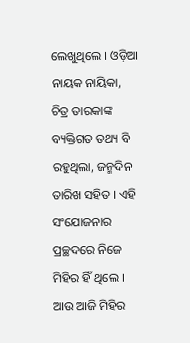ଲେଖୁଥିଲେ । ଓଡ଼ିଆ ନାୟକ ନାୟିକା, ଚିତ୍ର ତାରକାଙ୍କ ବ୍ୟକ୍ତିଗତ ତଥ୍ୟ ବି ରହୁଥିଲା, ଜନ୍ମଦିନ ତାରିଖ ସହିତ । ଏହି ସଂଯୋଜନାର ପ୍ରଚ୍ଛଦରେ ନିଜେ ମିହିର ହିଁ ଥିଲେ ।
ଆଉ ଆଜି ମିହିର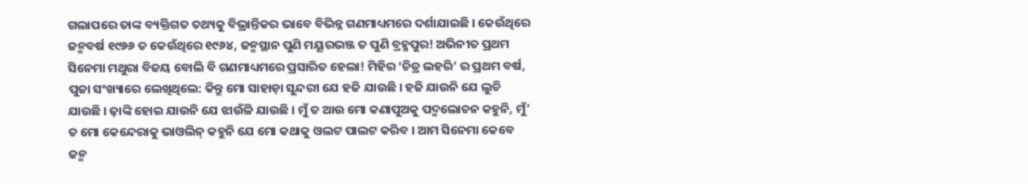ଗଲାପରେ ତାଙ୍କ ବ୍ୟକ୍ତିଗତ ତଥ୍ୟକୁ ବିଭ୍ରାନ୍ତିକର ଭାବେ ବିଭିନ୍ନ ଗଣମାଧ୍ୟମରେ ଦର୍ଶାଯାଇଛି । କେଉଁଥିରେ ଜନ୍ମବର୍ଷ ୧୯୬୬ ତ କେଉଁଥିରେ ୧୯୬୪, ଜନ୍ମସ୍ଥାନ ପୁଣି ମୟୂରଭଞ୍ଜ ତ ପୁଣି ବ୍ରହ୍ମପୁର! ଅଭିନୀତ ପ୍ରଥମ ସିନେମା ମଥୁରା ବିଜୟ ବୋଲି ବି ଗଣମାଧ୍ୟମରେ ପ୍ରସାରିତ ହେଲା! ମିହିର ‘ଚିତ୍ର ଲହରି’ ର ପ୍ରଥମ ବର୍ଷ, ପୁଜା ସଂଖ୍ୟାରେ ଲେଖିଥିଲେ: କିନ୍ତୁ ମୋ ସାହାଡ଼ା ସୁନ୍ଦରୀ ଯେ ହଜି ଯାଉଛି । ହଜି ଯାଉନି ଯେ ଲୁଚି ଯାଉଛି । ଢ଼ାଙ୍କି ହୋଇ ଯାଉନି ଯେ ଝାଉଁଳି ଯାଉଛି । ମୁଁ ତ ଆଉ ମୋ କଣାପୁଅକୁ ପଦ୍ମଲୋଚନ କହୁନି, ମୁଁ’ ତ ମୋ କେନ୍ଦେରାକୁ ଭାଓଲିନ୍ କହୁନି ଯେ ମୋ କଥାକୁ ଓଲଟ ପାଲଟ କରିବ । ଆମ ସିନେମା କେବେ ଜନ୍ମ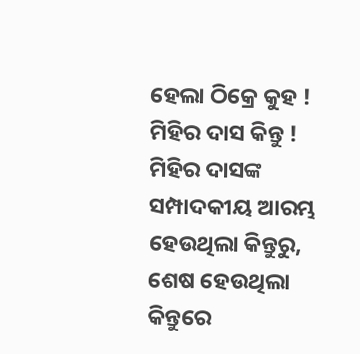ହେଲା ଠିକ୍ରେ କୁହ ! ମିହିର ଦାସ କିନ୍ତୁ !
ମିହିର ଦାସଙ୍କ ସମ୍ପାଦକୀୟ ଆରମ୍ଭ ହେଉଥିଲା କିନ୍ତୁରୁ, ଶେଷ ହେଉଥିଲା କିନ୍ତୁରେ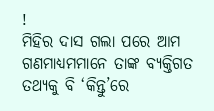!
ମିହିର ଦାସ ଗଲା ପରେ ଆମ ଗଣମାଧ୍ୟମମାନେ ତାଙ୍କ ବ୍ୟକ୍ତିଗତ ତଥ୍ୟକୁ ବି ‘କିନ୍ତୁ’ରେ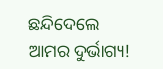ଛନ୍ଦିଦେଲେ ଆମର ଦୁର୍ଭାଗ୍ୟ!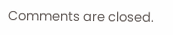Comments are closed.